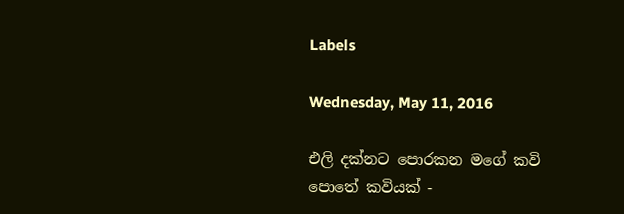Labels

Wednesday, May 11, 2016

එලි දක්නට පොරකන මගේ කවි පොතේ කවියක් -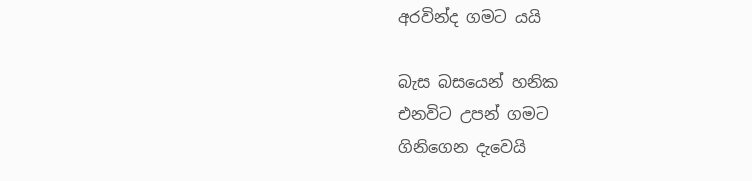අරවින්ද ගමට යයි

බැස බසයෙන් හනික
එනවිට උපන් ගමට
ගිනිගෙන දැවෙයි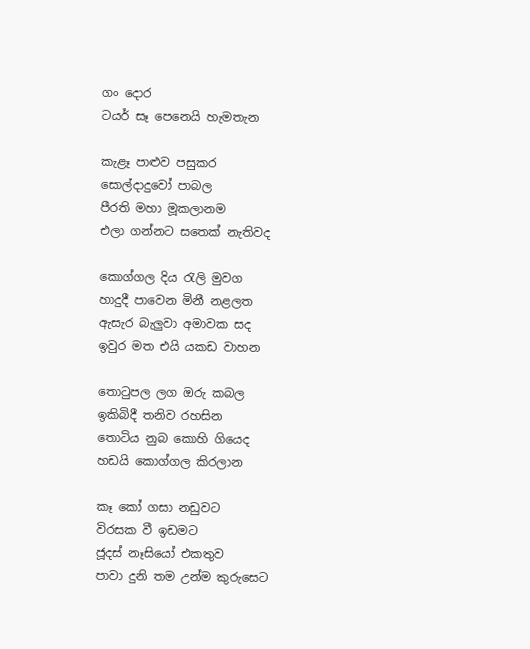ගං දොර
ටයර් සෑ පෙනෙයි හැමතැන

කැළෑ පාළුව පසුකර
සොල්දාදුවෝ පාබල
පීරති මහා මූකලානම
එලා ගන්නට සතෙක් නැතිවද

කොග්ගල දිය රැලි මුවග
හාදුදී පාවෙන මිනී නළලත
ඇසැර බැලුවා අමාවක සද
ඉවුර මත එයි යකඩ වාහන

තොටුපල ලග ඔරු කබල
ඉකිබිදී තනිව රහසින
තොටිය නුබ කොහි ගියෙද
හඩයි කොග්ගල කිරලාන

කෑ කෝ ගසා නඩුවට
විරසක වී ඉඩමට
ජූදස් නෑසියෝ එකතුව
පාවා දුනි තම උන්ම කුරුසෙට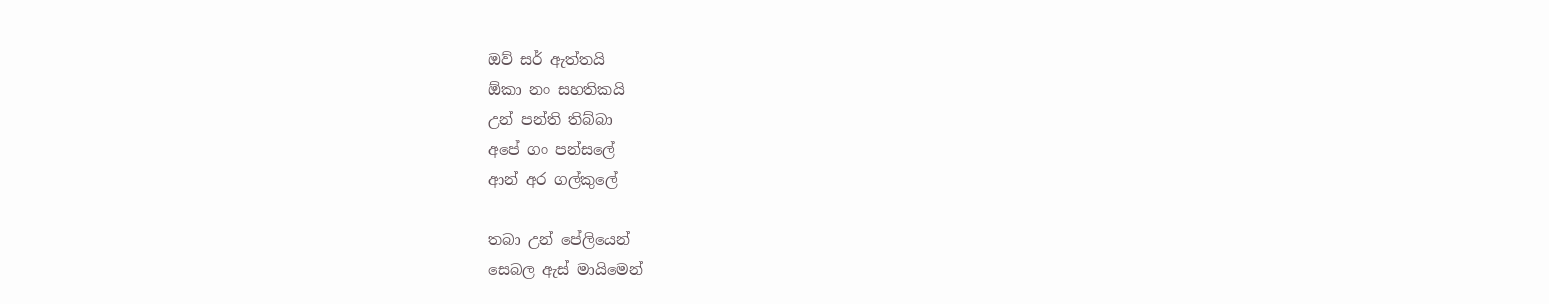ඔව් සර් ඇත්තයි
ඕකා නං සහතිකයි
උන් පන්ති තිබ්බා
අපේ ගං පන්සලේ
ආන් අර ගල්කුලේ

තබා උන් පේලියෙන්
සෙබල ඇස් මායිමෙන්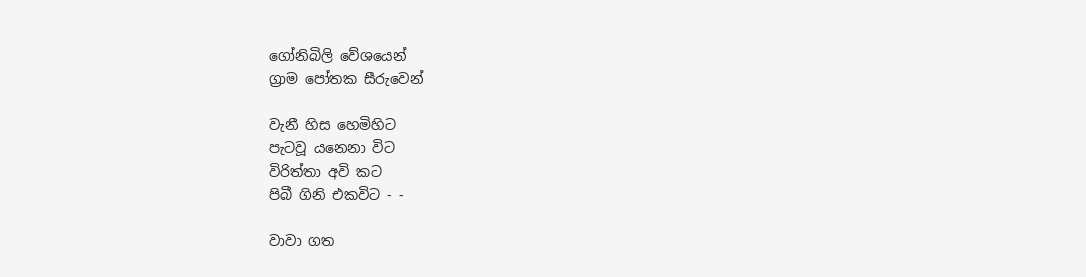ගෝනිබිලි වේශයෙන්
ග්‍රාම පෝතක සීරුවෙන්

වැනී හිස හෙමිහිට
පැටවූ යනෙනා විට
විරිත්තා අවි කට
පිබී ගිනි එකවිට - -

වාවා ගත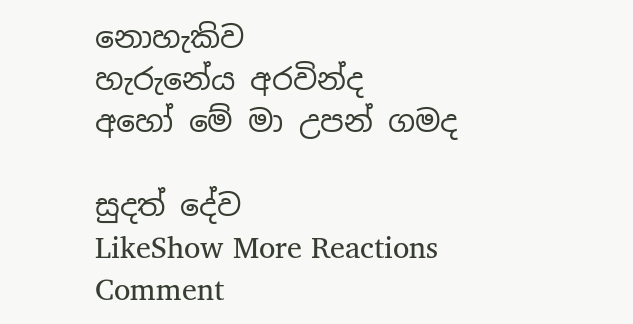නොහැකිව
හැරුනේය අරවින්ද
අහෝ මේ මා උපන් ගමද

සුදත් දේව
LikeShow More Reactions
Comment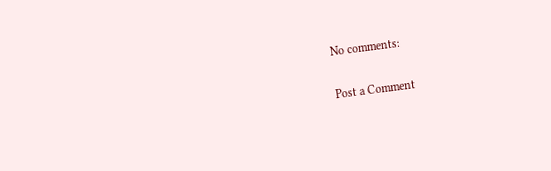No comments:

Post a Comment